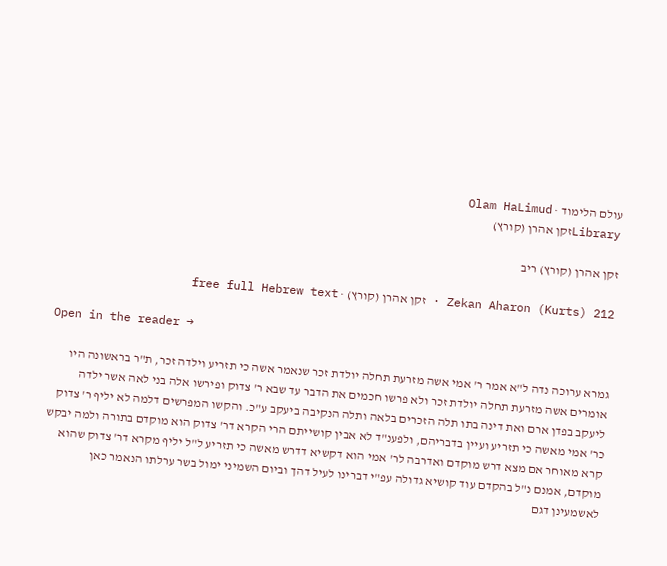עולם הלימוד · Olam HaLimud
Libraryזקן אהרן (קורץ)

זקן אהרן (קורץ) ריב

Zekan Aharon (Kurts) 212 · זקן אהרן (קורץ) · free full Hebrew text

Open in the reader →

גמרא ערוכה נדה ל"א אמר ר' אמי אשה מזרעת תחלה יולדת זכר שנאמר אשה כי תזריע וילדה זכר, ת"ר בראשונה היו אומרים אשה מזרעת תחלה יולדת זכר ולא פרשו חכמים את הדבר עד שבא ר' צדוק ופירשו אלה בני לאה אשר ילדה ליעקב בפדן ארם ואת דינה בתו תלה הזכרים בלאה ותלה הנקיבה ביעקב ע"כ. והקשו המפרשים דלמה לא יליף ר' צדוק כר' אמי מאשה כי תזריע ועיין בדבריהם, ולפענ"ד לא אבין קושייתם הרי הקרא דר' צדוק הוא מוקדם בתורה ולמה יבקש קרא מאוחר אם מצא דרש מוקדם ואדרבה לר' אמי הוא דקשיא דדרש מאשה כי תזריע ל"ל יליף מקרא דר' צדוק שהוא מוקדם, אמנם נ"ל בהקדם עוד קושיא גדולה עפ"י דברינו לעיל דהך וביום השמיני ימול בשר ערלתו הנאמר כאן לאשמעינן דגם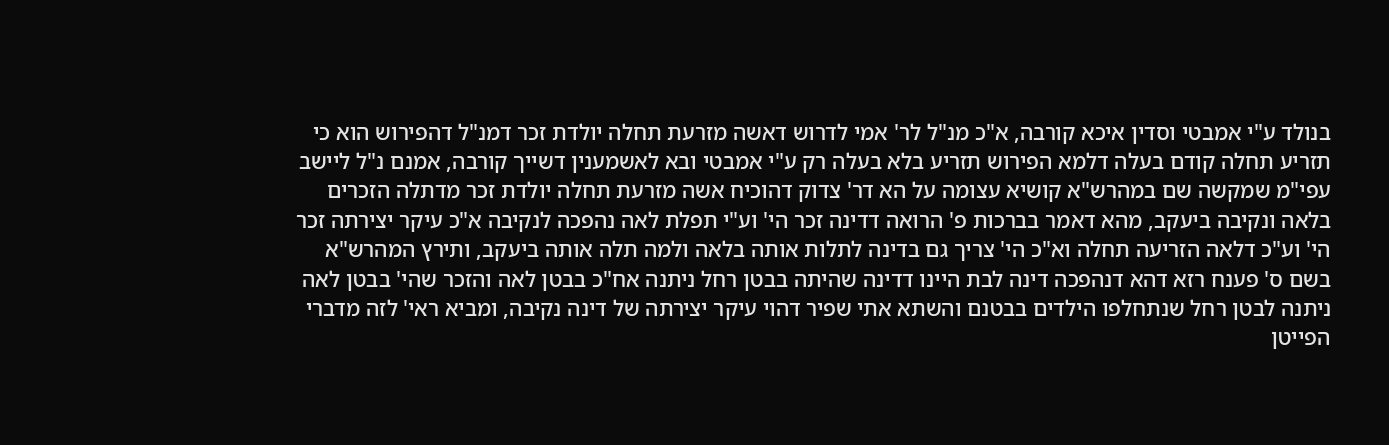בנולד ע"י אמבטי וסדין איכא קורבה, א"כ מנ"ל לר' אמי לדרוש דאשה מזרעת תחלה יולדת זכר דמנ"ל דהפירוש הוא כי תזריע תחלה קודם בעלה דלמא הפירוש תזריע בלא בעלה רק ע"י אמבטי ובא לאשמענין דשייך קורבה, אמנם נ"ל ליישב עפי"מ שמקשה שם במהרש"א קושיא עצומה על הא דר' צדוק דהוכיח אשה מזרעת תחלה יולדת זכר מדתלה הזכרים בלאה ונקיבה ביעקב, מהא דאמר בברכות פ' הרואה דדינה זכר הי' וע"י תפלת לאה נהפכה לנקיבה א"כ עיקר יצירתה זכר הי' וע"כ דלאה הזריעה תחלה וא"כ הי' צריך גם בדינה לתלות אותה בלאה ולמה תלה אותה ביעקב, ותירץ המהרש"א בשם ס' פענח רזא דהא דנהפכה דינה לבת היינו דדינה שהיתה בבטן רחל ניתנה אח"כ בבטן לאה והזכר שהי' בבטן לאה ניתנה לבטן רחל שנתחלפו הילדים בבטנם והשתא אתי שפיר דהוי עיקר יצירתה של דינה נקיבה, ומביא ראי' לזה מדברי הפייטן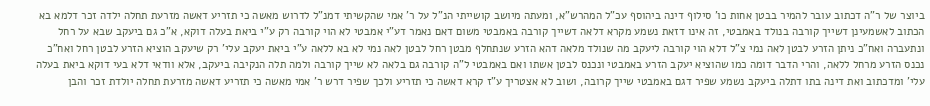ביוצר של ר"ה דכתוב עובר להמיר בבטן אחות כו' סילוף דינה ביהוסף עכ"ל המהרש"א, ומעתה מיושב קושייתי הנ"ל על ר' אמי שהקשיתי דמנ"ל לדרוש מאשה כי תזריע דאשה מזרעת תחלה ילדה זכר דלמא בא הכתוב לאשמעינן דשייך קורבה בנולד באמבטי, זה אינו דזאת נשמע מקרא דלאה דשייך קורבה באמבטי משום דאם נאמר דע"י אמבטי לא הוי קורבה רק ע"י ביאת בעלה דוקא, א"כ גם ביעקב שבא על רחל ונתעברה ואח"כ ניתן הזרע לבטן לאה נמי צ"ל דלא הוי קורבה ליעקב מה שנולד מלאה דהא הזרע שנתחלף מבטן רחל לבטן לאה נמי לא בא ללאה ע"י ביאת יעקב עלי' רק שיעקב הוציא הזרע לבטן רחל ואח"כ נכנס הזרע מרחל ללאה, והרי הדבר דומה כמו שהוציא יעקב הזרע באמבטי ונכנס לבטן אשתו ואם באמבטי ל"ה קורבה גם בלאה לא שייך קורבה ולמה תלה הנקיבה ביעקב, אלא וודאי דלא בעי דוקא ביאת בעלה עלי' ומדכתוב ואת דינה בתו דתלה ביעקב נשמע שפיר דגם באמבטי שייך קרובה, ושוב לא אצטריך ע"ז קרא דאשה כי תזריע ולכך שפיר דרש ר' אמי מאשה כי תזריע דאשה מזרעת תחלה יולדת זכר והבן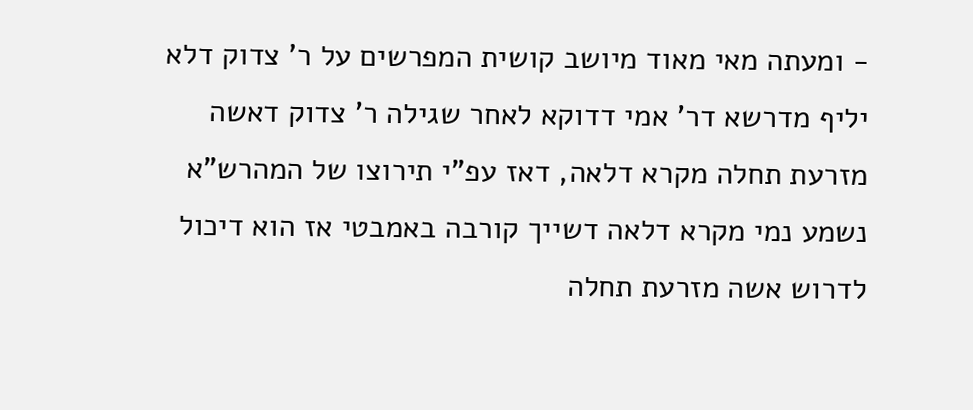- ומעתה מאי מאוד מיושב קושית המפרשים על ר' צדוק דלא יליף מדרשא דר' אמי דדוקא לאחר שגילה ר' צדוק דאשה מזרעת תחלה מקרא דלאה, דאז עפ"י תירוצו של המהרש"א נשמע נמי מקרא דלאה דשייך קורבה באמבטי אז הוא דיכול לדרוש אשה מזרעת תחלה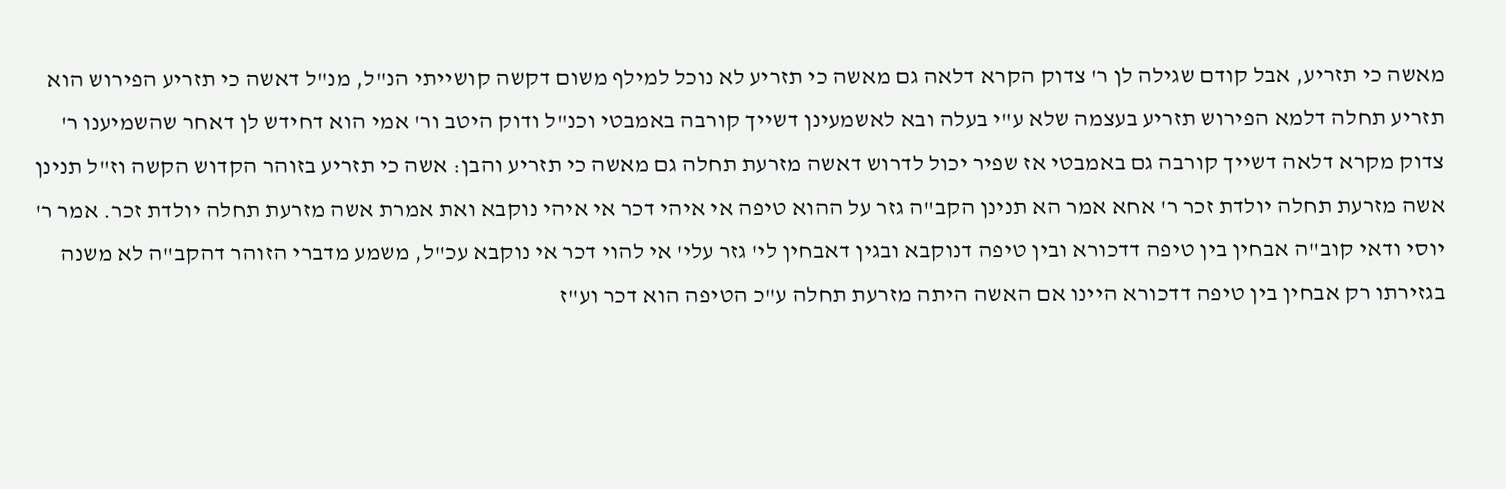מאשה כי תזריע, אבל קודם שגילה לן ר' צדוק הקרא דלאה גם מאשה כי תזריע לא נוכל למילף משום דקשה קושייתי הנ"ל, מנ"ל דאשה כי תזריע הפירוש הוא תזריע תחלה דלמא הפירוש תזריע בעצמה שלא ע"י בעלה ובא לאשמעינן דשייך קורבה באמבטי וכנ"ל ודוק היטב ור' אמי הוא דחידש לן דאחר שהשמיענו ר' צדוק מקרא דלאה דשייך קורבה גם באמבטי אז שפיר יכול לדרוש דאשה מזרעת תחלה גם מאשה כי תזריע והבן: אשה כי תזריע בזוהר הקדוש הקשה וז"ל תנינן אשה מזרעת תחלה יולדת זכר ר' אחא אמר הא תנינן הקב"ה גזר על ההוא טיפה אי איהי דכר אי איהי נוקבא ואת אמרת אשה מזרעת תחלה יולדת זכר. אמר ר' יוסי ודאי קוב"ה אבחין בין טיפה דדכורא ובין טיפה דנוקבא ובגין דאבחין לי' גזר עלי' אי להוי דכר אי נוקבא עכ"ל, משמע מדברי הזוהר דהקב"ה לא משנה בגזירתו רק אבחין בין טיפה דדכורא היינו אם האשה היתה מזרעת תחלה ע"כ הטיפה הוא דכר וע"ז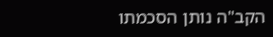הקב"ה נותן הסכמתו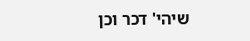שיהי' דכר וכן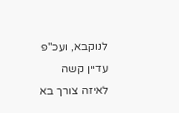לנוקבא, ועכ"פ עדיין קשה לאיזה צורך בא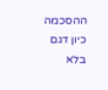ההסכמה כיון דגם בלא